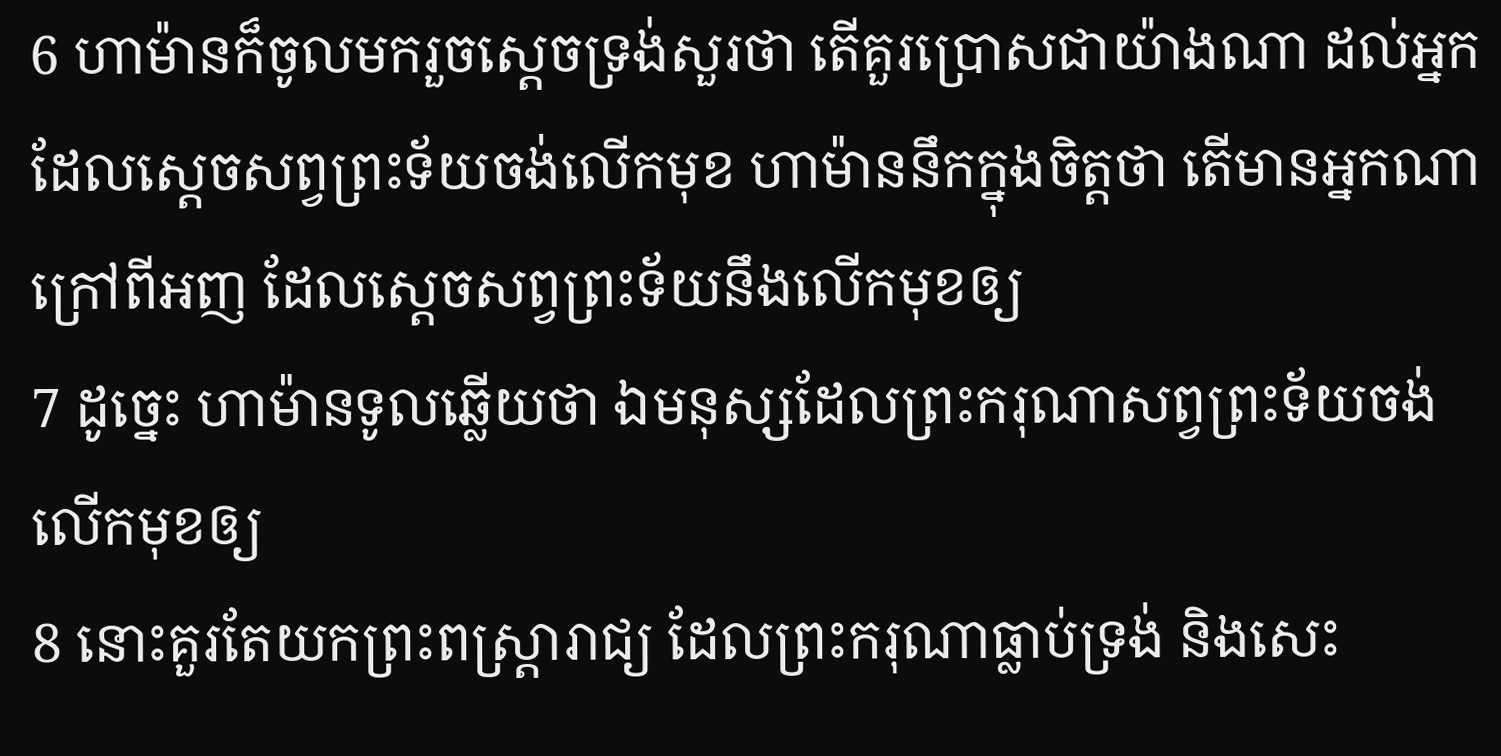6 ហាម៉ានក៏ចូលមករួចស្តេចទ្រង់សួរថា តើគួរប្រោសជាយ៉ាងណា ដល់អ្នកដែលស្តេចសព្វព្រះទ័យចង់លើកមុខ ហាម៉ាននឹកក្នុងចិត្តថា តើមានអ្នកណាក្រៅពីអញ ដែលស្តេចសព្វព្រះទ័យនឹងលើកមុខឲ្យ
7 ដូច្នេះ ហាម៉ានទូលឆ្លើយថា ឯមនុស្សដែលព្រះករុណាសព្វព្រះទ័យចង់លើកមុខឲ្យ
8 នោះគួរតែយកព្រះពស្ត្រារាជ្យ ដែលព្រះករុណាធ្លាប់ទ្រង់ និងសេះ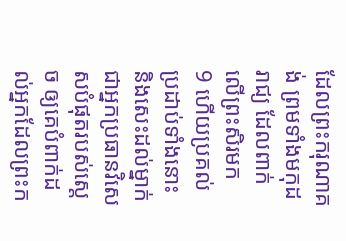ដែលព្រះករុណាគង់ ព្រមទាំងមកុដរាជ្យ ដែលពាក់លើព្រះសិរមក
9 ហើយប្រគល់ប្រដាប់ទាំងនោះ និងសេះដល់ម្នាក់ ជាអ្នកប្រធានវិសេសបំផុតរបស់ស្តេច ឲ្យគេបំពាក់ដល់អ្នកដែលព្រះក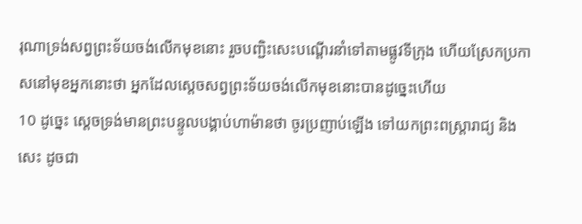រុណាទ្រង់សព្វព្រះទ័យចង់លើកមុខនោះ រួចបញ្ជិះសេះបណ្តើរនាំទៅតាមផ្លូវទីក្រុង ហើយស្រែកប្រកាសនៅមុខអ្នកនោះថា អ្នកដែលស្តេចសព្វព្រះទ័យចង់លើកមុខនោះបានដូច្នេះហើយ
10 ដូច្នេះ ស្តេចទ្រង់មានព្រះបន្ទូលបង្គាប់ហាម៉ានថា ចូរប្រញាប់ឡើង ទៅយកព្រះពស្ត្រារាជ្យ និងសេះ ដូចជា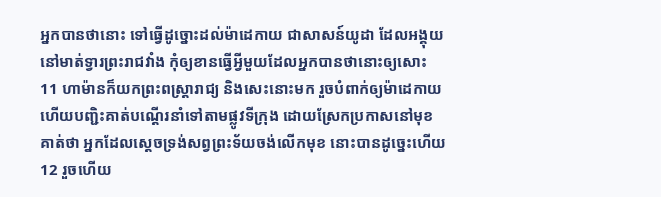អ្នកបានថានោះ ទៅធ្វើដូច្នោះដល់ម៉ាដេកាយ ជាសាសន៍យូដា ដែលអង្គុយនៅមាត់ទ្វារព្រះរាជវាំង កុំឲ្យខានធ្វើអ្វីមួយដែលអ្នកបានថានោះឲ្យសោះ
11 ហាម៉ានក៏យកព្រះពស្ត្រារាជ្យ និងសេះនោះមក រួចបំពាក់ឲ្យម៉ាដេកាយ ហើយបញ្ជិះគាត់បណ្តើរនាំទៅតាមផ្លូវទីក្រុង ដោយស្រែកប្រកាសនៅមុខគាត់ថា អ្នកដែលស្តេចទ្រង់សព្វព្រះទ័យចង់លើកមុខ នោះបានដូច្នេះហើយ
12 រួចហើយ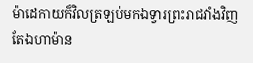ម៉ាដេកាយក៏វិលត្រឡប់មកឯទ្វារព្រះរាជវាំងវិញ តែឯហាម៉ាន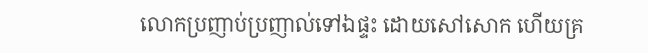លោកប្រញាប់ប្រញាល់ទៅឯផ្ទះ ដោយសៅសោក ហើយគ្រ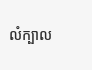លំក្បាល